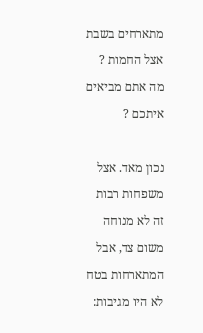מתארחים בשבת אצל החמות ? מה אתם מביאים איתכם ?

נכון מאד. אצל משפחות רבות זה לא מנוחה משום צד, אבל המתארחות בטח לא היו מגיבות: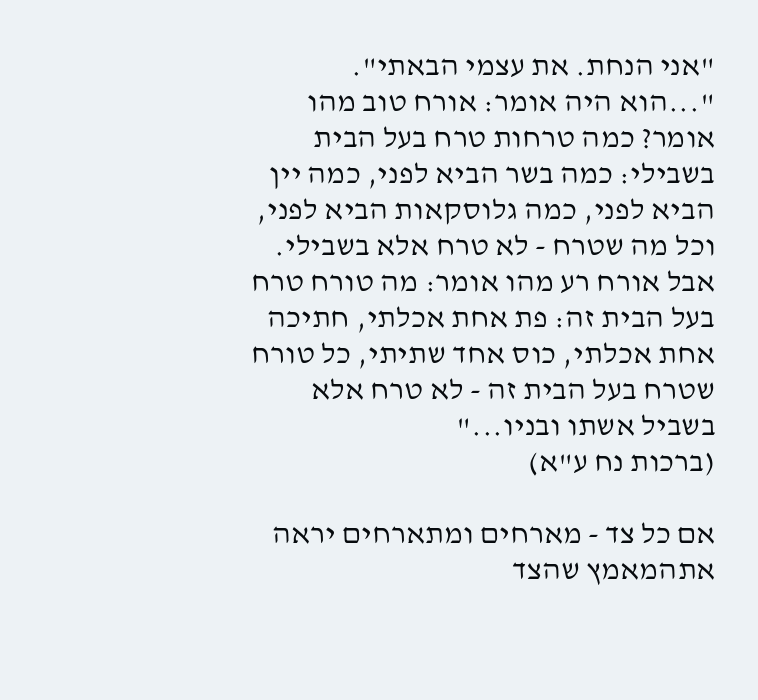"אני הנחת. את עצמי הבאתי".
"...הוא היה אומר: אורח טוב מהו אומר? כמה טרחות טרח בעל הבית בשבילי: כמה בשר הביא לפני, כמה יין הביא לפני, כמה גלוסקאות הביא לפני, וכל מה שטרח - לא טרח אלא בשבילי. אבל אורח רע מהו אומר: מה טורח טרח בעל הבית זה: פת אחת אכלתי, חתיכה אחת אכלתי, כוס אחד שתיתי, כל טורח שטרח בעל הבית זה - לא טרח אלא בשביל אשתו ובניו..."
(ברכות נח ע"א)

אם כל צד - מארחים ומתארחים יראה אתהמאמץ שהצד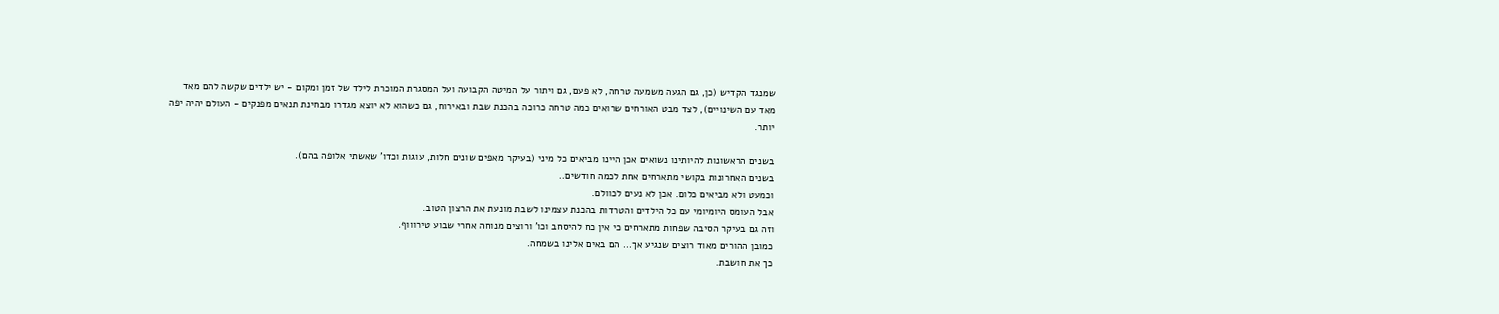שמנגד הקדיש (כן, גם הגעה משמעה טרחה, לא פעם, גם ויתור על המיטה הקבועה ועל המסגרת המוכרת לילד של זמן ומקום - יש ילדים שקשה להם מאד מאד עם השינויים), לצד מבט האורחים שרואים כמה טרחה כרוכה בהכנת שבת ובאירוח, גם כשהוא לא יוצא מגדרו מבחינת תנאים מפנקים - העולם יהיה יפה יותר.

בשנים הראשונות להיותינו נשואים אכן היינו מביאים כל מיני (בעיקר מאפים שונים חלות, עוגות וכדו' שאשתי אלופה בהם).
בשנים האחרונות בקושי מתארחים אחת לכמה חודשים..
וכמעט ולא מביאים כלום. אכן לא נעים לכוולם.
אבל העומס היומיומי עם כל הילדים והטרדות בהכנת עצמינו לשבת מונעת את הרצון הטוב.
וזה גם בעיקר הסיבה שפחות מתארחים כי אין כח להיסחב וכו' ורוצים מנוחה אחרי שבוע טירוווף.
כמובן ההורים מאוד רוצים שנגיע אך... הם באים אלינו בשמחה.
כך את חושבת.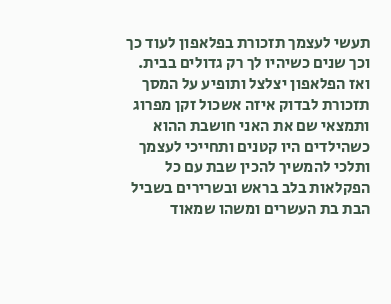תעשי לעצמך תזכורת בפלאפון לעוד כך וכך שנים כשיהיו לך רק גדולים בבית.
ואז הפלאפון יצלצל ותופיע על המסך תזכורת לבדוק איזה אשכול זקן מפרוג ותמצאי שם את האני חושבת ההוא כשהילדים היו קטנים ותחייכי לעצמך ותלכי להמשיך להכין שבת עם כל הפקלאות בלב בראש ובשרירים בשביל הבת בת העשרים ומשהו שמאוד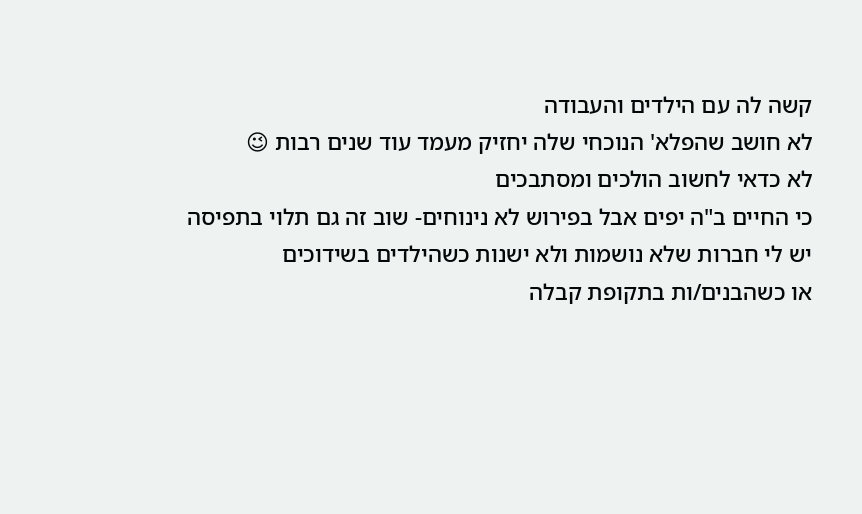קשה לה עם הילדים והעבודה
לא חושב שהפלא' הנוכחי שלה יחזיק מעמד עוד שנים רבות 😉
לא כדאי לחשוב הולכים ומסתבכים
כי החיים ב"ה יפים אבל בפירוש לא נינוחים- שוב זה גם תלוי בתפיסה
יש לי חברות שלא נושמות ולא ישנות כשהילדים בשידוכים
או כשהבנים/ות בתקופת קבלה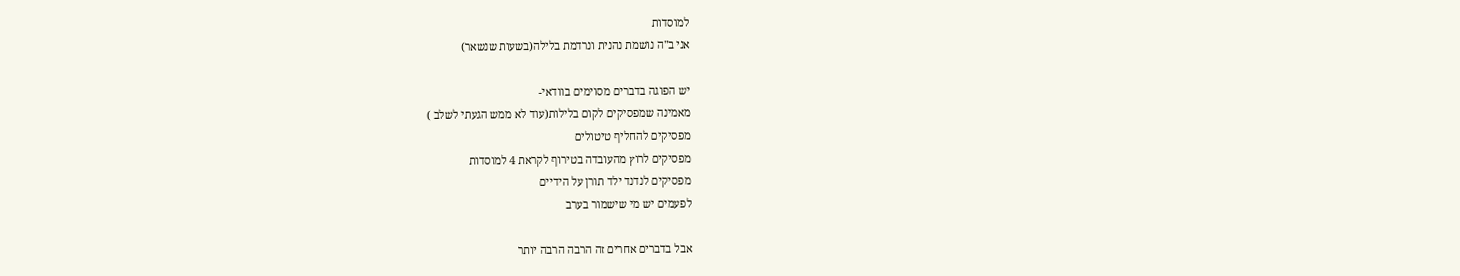למוסדות
אני ב"ה נושמת נהנית ונרדמת בלילה(בשעות שנשאר)

יש הפוגה בדברים מסוימים בוודאי-
מאמינה שמפסיקים לקום בלילות(עוד לא ממש הגעתי לשלב )
מפסיקים להחליף טיטולים
מפסיקים לרוץ מהעובדה בטירוף לקראת 4 למוסדות
מפסיקים לנדנד ילד תורן על הידיים
לפעמים יש מי שישמור בערב

אבל בדברים אחרים זה הרבה הרבה יותר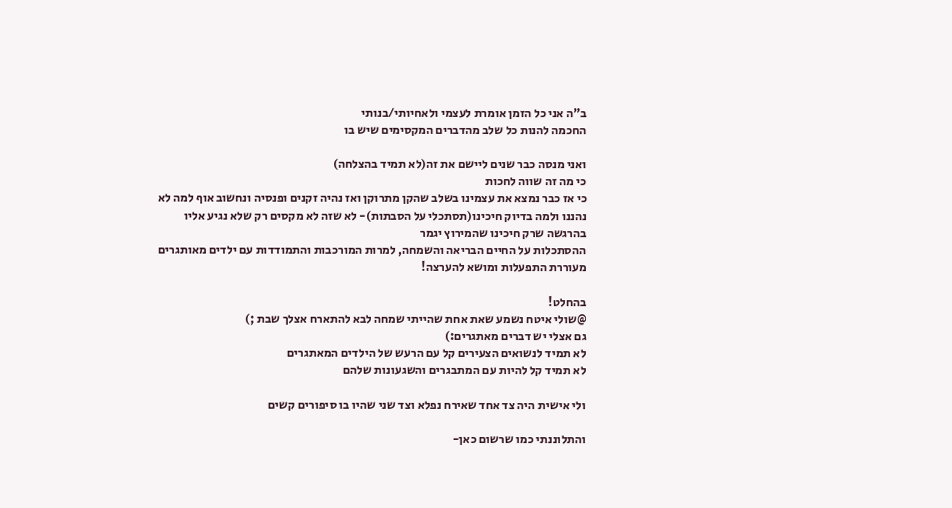ב"ה אני כל הזמן אומרת לעצמי ולאחיותי/בנותי
החכמה להנות כל שלב מהדברים המקסימים שיש בו

ואני מנסה כבר שנים ליישם את זה(לא תמיד בהצלחה)
כי מה זה שווה לחכות
כי אז כבר נמצא את עצמינו בשלב שהקן מתרוקן ואז נהיה זקנים ופנסיה ונחשוב אוף למה לא נהננו ולמה בדיוק חיכינו(תסתכלי על הסבתות)- לא שזה לא מקסים רק שלא נגיע אליו בהרגשה שרק חיכינו שהמירוץ יגמר
ההסתכלות על החיים הבריאה והשמחה, למרות המורכבות והתמודדות עם ילדים מאותגרים מעוררת התפעלות ומושא להערצה!

בהחלט!
@שולי איטח נשמע שאת אחת שהייתי שמחה לבא להתארח אצלך שבת ;)
גם אצלי יש דברים מאתגרים:)
לא תמיד לנשואים הצעירים קל עם הרעש של הילדים המאתגרים
לא תמיד קל להיות עם המתבגרים והשגעונות שלהם

ולי אישית היה צד אחד שאירח נפלא וצד שני שהיו בו סיפורים קשים

והתלוננתי כמו שרשום כאן-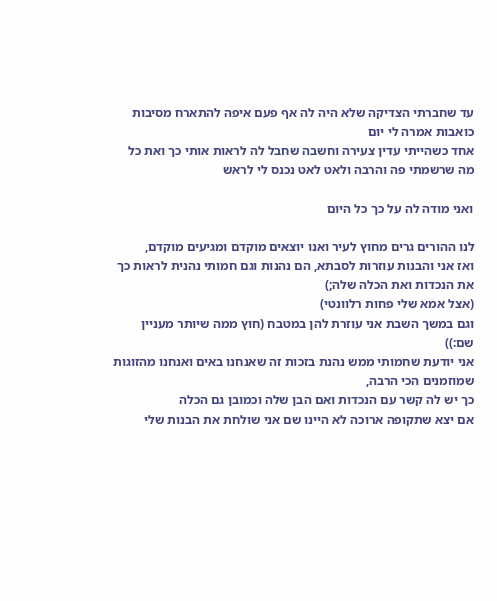עד שחברתי הצדיקה שלא היה לה אף פעם איפה להתארח מסיבות כואבות אמרה לי יום
אחד כשהייתי עדין צעירה וחשבה שחבל לה לראות אותי כך ואת כל מה שרשמתי פה והרבה ולאט לאט נכנס לי לראש

ואני מודה לה על כך כל היום

לנו ההורים גרים מחוץ לעיר ואנו יוצאים מוקדם ומגיעים מוקדם,
ואז אני והבנות עוזרות לסבתא, הם נהנות וגם חמותי נהנית לראות כך את הנכדות ואת הכלה שלה;)
(אצל אמא שלי פחות רלוונטי)
וגם במשך השבת אני עוזרת להן במטבח (חוץ ממה שיותר מעניין שם:))
אני יודעת שחמותי ממש נהנת בזכות זה שאנחנו באים ואנחנו מהזוגות שמוזמנים הכי הרבה,
כך יש לה קשר עם הנכדות ואם הבן שלה וכמובן גם הכלה
אם יצא שתקופה ארוכה לא היינו שם אני שולחת את הבנות שלי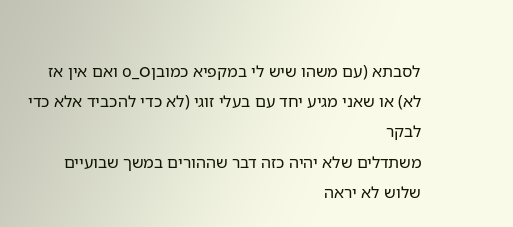לסבתא (עם משהו שיש לי במקפיא כמובןo_O ואם אין אז לא) או שאני מגיע יחד עם בעלי זוגי (לא כדי להכביד אלא כדי לבקר
משתדלים שלא יהיה כזה דבר שההורים במשך שבועיים שלוש לא יראה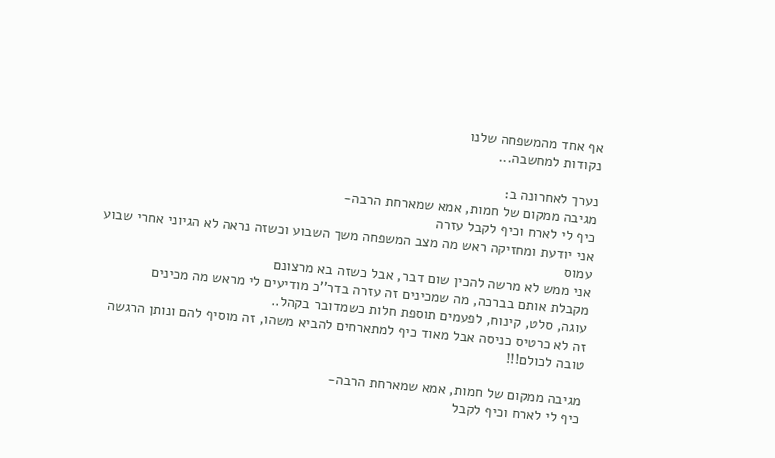אף אחד מהמשפחה שלנו
נקודות למחשבה...

נערך לאחרונה ב:
מגיבה ממקום של חמות, אמא שמארחת הרבה-
כיף לי לארח וכיף לקבל עזרה
אני יודעת ומחזיקה ראש מה מצב המשפחה משך השבוע וכשזה נראה לא הגיוני אחרי שבוע עמוס
אני ממש לא מרשה להכין שום דבר, אבל כשזה בא מרצונם
מקבלת אותם בברכה, מה שמכינים זה עזרה בדר''כ מודיעים לי מראש מה מכינים
עוגה, סלט, קינוח, לפעמים תוספת חלות כשמדובר בקהל..
זה לא כרטיס כניסה אבל מאוד כיף למתארחים להביא משהו, זה מוסיף להם ונותן הרגשה טובה לכולם!!!

מגיבה ממקום של חמות, אמא שמארחת הרבה-
כיף לי לארח וכיף לקבל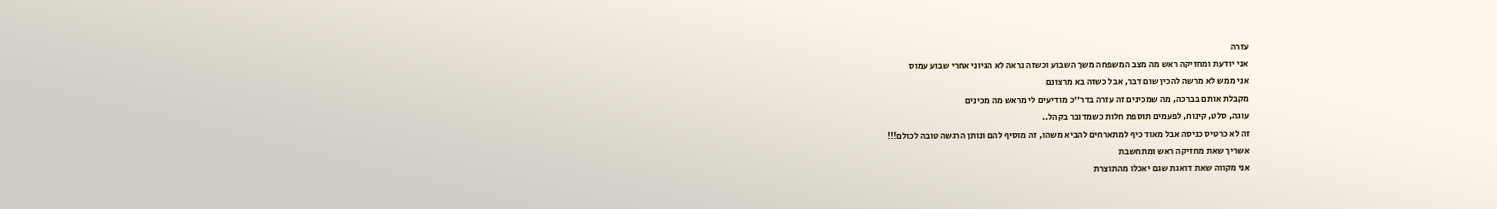עזרה
אני יודעת ומחזיקה ראש מה מצב המשפחה משך השבוע וכשזה נראה לא הגיוני אחרי שבוע עמוס
אני ממש לא מרשה להכין שום דבר, אבל כשזה בא מרצונם
מקבלת אותם בברכה, מה שמכינים זה עזרה בדר''כ מודיעים לי מראש מה מכינים
עוגה, סלט, קינוח, לפעמים תוספת חלות כשמדובר בקהל..
זה לא כרטיס כניסה אבל מאוד כיף למתארחים להביא משהו, זה מוסיף להם ונותן הרגשה טובה לכולם!!!
אשריך שאת מחזיקה ראש ומתחשבת
אני מקווה שאת דואגת שגם יאכלו מהתוצרת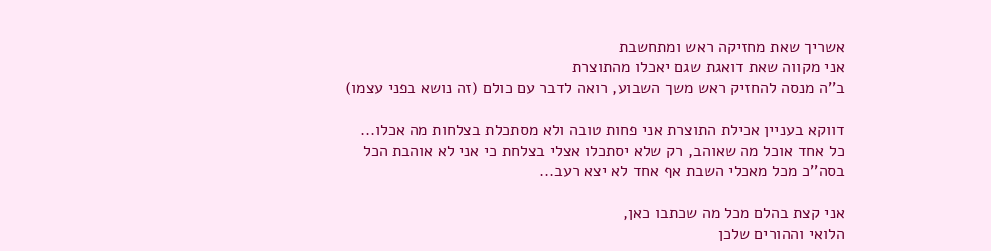אשריך שאת מחזיקה ראש ומתחשבת
אני מקווה שאת דואגת שגם יאכלו מהתוצרת
ב''ה מנסה להחזיק ראש משך השבוע, רואה לדבר עם כולם (זה נושא בפני עצמו)

דווקא בעניין אכילת התוצרת אני פחות טובה ולא מסתכלת בצלחות מה אכלו...
כל אחד אוכל מה שאוהב, רק שלא יסתכלו אצלי בצלחת כי אני לא אוהבת הכל
בסה''כ מכל מאכלי השבת אף אחד לא יצא רעב...

אני קצת בהלם מכל מה שכתבו כאן,
הלואי וההורים שלכן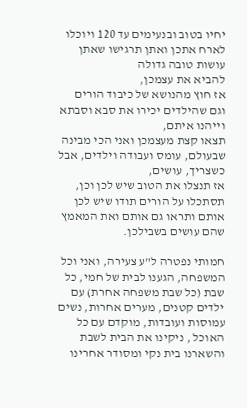יחיו בטוב ובנעימים עד 120 ויוכלו לארח אתכן ואתן תרגישו שאתן עושות טובה גדולה
להביא את עצמכן,
אז חוץ מהנושא של כיבוד הורים וגם שהילדים יכירו את סבא וסבתא וייהנו איתם,
תצאו קצת מעצמכן ואני הכי מבינה שבעולם, עומס ועבודה וילדים, אבל כשצריך, עושים,
אז תנצלו את הטוב שיש לכן וכן, תסתכלו על הורים תודו שיש לכן אותם ותראו גם אותם ואת המאמץ שהם עושים בשבילכן.

חמותי נפטרה ל"ע צעירה, ואני וכל המשפחה, הגענו לבית של חמי, כל שבת (כל שבת משפחה אחרת) עם ילדים קטנים, מערים אחרות, נשים עמוסות ועובדות, מוקדם עם כל האוכל , ניקינו את הבית לשבת והשארנו בית נקי ומסודר אחרינו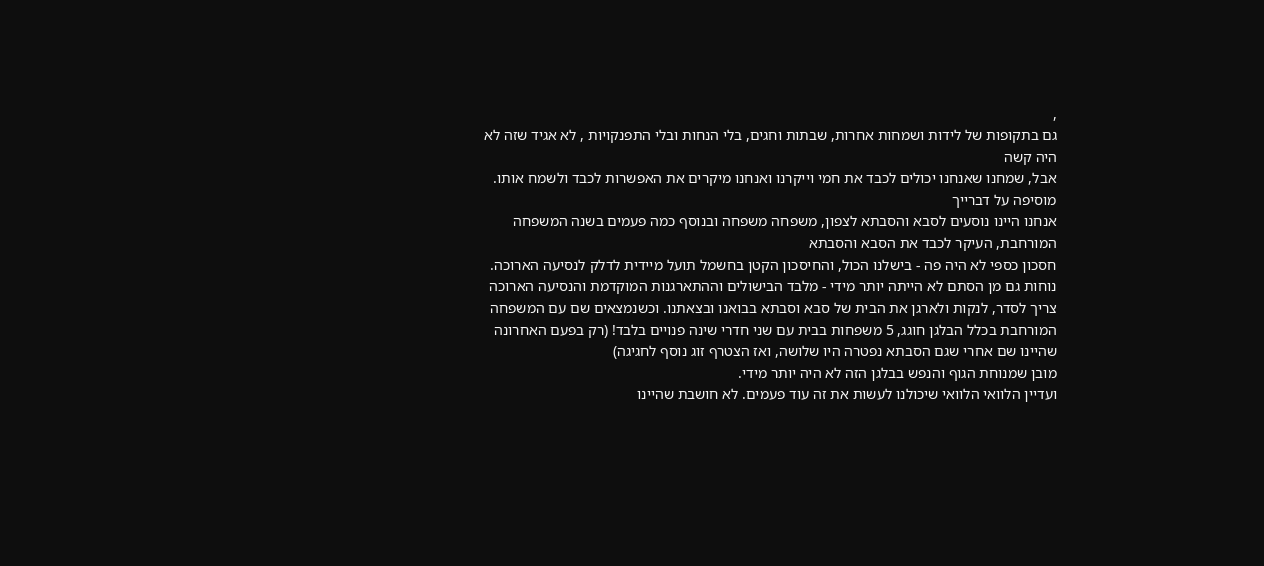,
גם בתקופות של לידות ושמחות אחרות, שבתות וחגים, בלי הנחות ובלי התפנקויות , לא אגיד שזה לא היה קשה
אבל, שמחנו שאנחנו יכולים לכבד את חמי וייקרנו ואנחנו מיקרים את האפשרות לכבד ולשמח אותו.
מוסיפה על דברייך
אנחנו היינו נוסעים לסבא והסבתא לצפון, משפחה משפחה ובנוסף כמה פעמים בשנה המשפחה המורחבת, העיקר לכבד את הסבא והסבתא
חסכון כספי לא היה פה - בישלנו הכול, והחיסכון הקטן בחשמל תועל מיידית לדלק לנסיעה הארוכה.
נוחות גם מן הסתם לא הייתה יותר מידי - מלבד הבישולים וההתארגנות המוקדמת והנסיעה הארוכה צריך לסדר, לנקות ולארגן את הבית של סבא וסבתא בבואנו ובצאתנו. וכשנמצאים שם עם המשפחה המורחבת בכלל הבלגן חוגג, 5 משפחות בבית עם שני חדרי שינה פנויים בלבד! (רק בפעם האחרונה שהיינו שם אחרי שגם הסבתא נפטרה היו שלושה, ואז הצטרף זוג נוסף לחגיגה)
מובן שמנוחת הגוף והנפש בבלגן הזה לא היה יותר מידי.
ועדיין הלוואי הלוואי שיכולנו לעשות את זה עוד פעמים. לא חושבת שהיינו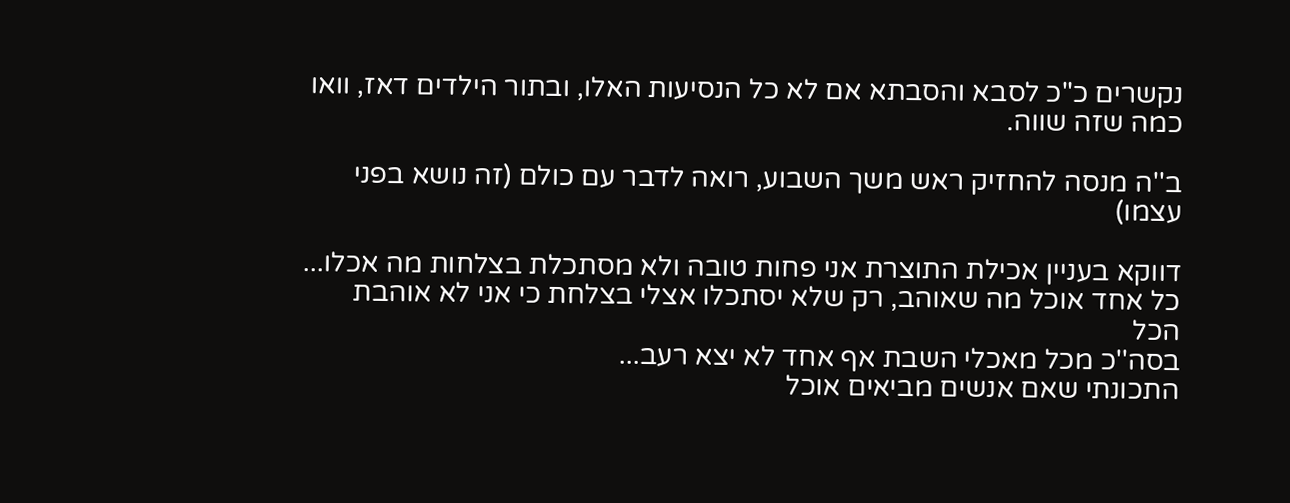נקשרים כ"כ לסבא והסבתא אם לא כל הנסיעות האלו, ובתור הילדים דאז, וואו כמה שזה שווה.

ב''ה מנסה להחזיק ראש משך השבוע, רואה לדבר עם כולם (זה נושא בפני עצמו)

דווקא בעניין אכילת התוצרת אני פחות טובה ולא מסתכלת בצלחות מה אכלו...
כל אחד אוכל מה שאוהב, רק שלא יסתכלו אצלי בצלחת כי אני לא אוהבת הכל
בסה''כ מכל מאכלי השבת אף אחד לא יצא רעב...
התכונתי שאם אנשים מביאים אוכל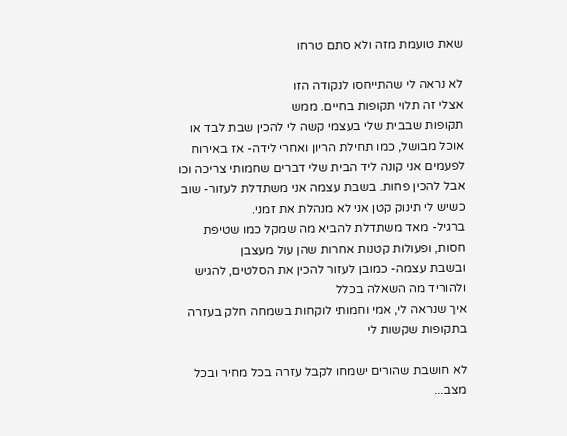שאת טועמת מזה ולא סתם טרחו

לא נראה לי שהתייחסו לנקודה הזו
אצלי זה תלוי תקופות בחיים. ממש
תקופות שבבית שלי בעצמי קשה לי להכין שבת לבד או אוכל מבושל, כמו תחילת הריון ואחרי לידה- אז באירוח לפעמים אני קונה ליד הבית שלי דברים שחמותי צריכה וכו אבל להכין פחות. בשבת עצמה אני משתדלת לעזור- שוב כשיש לי תינוק קטן אני לא מנהלת את זמני.
ברגיל- מאד משתדלת להביא מה שמקל כמו שטיפת חסות, ופעולות קטנות אחרות שהן עול מעצבן
ובשבת עצמה- כמובן לעזור להכין את הסלטים, להגיש ולהוריד מה השאלה בכלל
איך שנראה לי, אמי וחמותי לוקחות בשמחה חלק בעזרה בתקופות שקשות לי

לא חושבת שהורים ישמחו לקבל עזרה בכל מחיר ובכל מצב...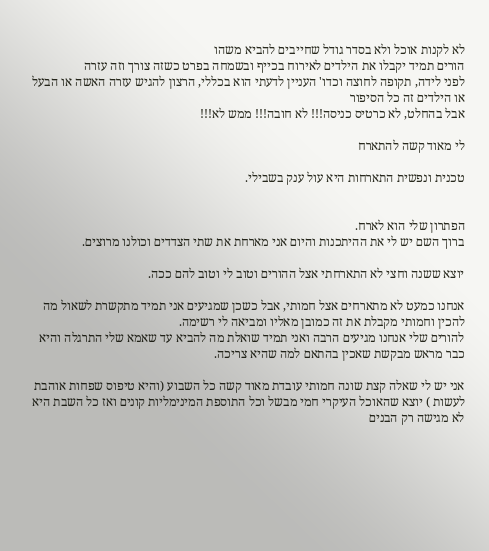לא לקנות אוכל ולא בסדר גודל שחייבים להביא משהו
הורים תמיד יקבלו את הילדים לאירוח בכייף ובשמחה בפרט כשזה צורך וזה עזרה
לפני לידה, תקופה לחוצה וכדו' העניין לדעתי הוא בכללי, הרצון להגיש עזרה האשה או הבעל או הילדים זה כל הסיפור
אבל בהחלט, לא כרטיס כניסה!!! לא חובה!!! ממש לא!!!

לי מאוד קשה להתארח

טכנית ונפשית התארחות היא עול ענק בשבילי.


הפתרון שלי הוא לארח.
ברוך השם יש לי את ההיתכנות והיום אני מארחת את שתי הצדדים וכולנו מרוצים.

יוצא ששנה וחצי לא התארחתי אצל ההורים וטוב לי וטוב להם ככה.

אנחנו כמעט לא מתארחים אצל חמותי, אבל כשכן שמגיעים אני תמיד מתקשרת לשאול מה להכין וחמותי מקבלת את זה כמובן מאליו ומביאה לי רשימה.
להורים שלי אנחנו מגיעים הרבה ואני תמיד שואלת מה להביא עד שאמא שלי התרגלה והיא כבר מראש מבקשת שאכין בהתאם למה שהיא צריכה.

אני יש לי שאלה קצת שונה חמותי עובדת מאוד קשה כל השבוע (והיא טיפוס שפחות אוהבת לעשות ) יוצא שהאוכל העיקרי חמי מבשל וכל התוספת המינימליות קונים ואז כל השבת היא לא מגישה רק הבנים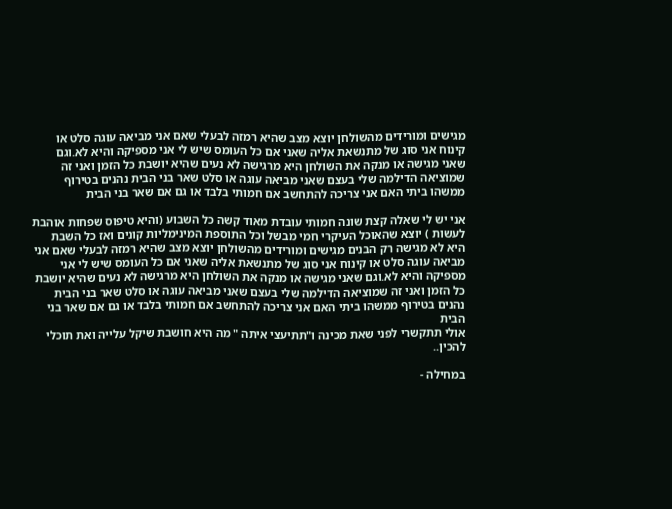מגישים ומורידים מהשולחן יוצא מצב שהיא רמזה לבעלי שאם אני מביאה עוגה סלט או קינוח אני סוג של מתנשאת אליה שאני אם כל העומס שיש לי אני מספיקה והיא לא.וגם שאני מגישה או מנקה את השולחן היא מרגישה לא נעים שהיא יושבת כל הזמן ואני זה שמוציאה הדילמה שלי בעצם שאני מביאה עוגה או סלט שאר בני הבית נהנים בטירוף ממשהו ביתי האם אני צריכה להתחשב אם חמותי בלבד או גם אם שאר בני הבית

אני יש לי שאלה קצת שונה חמותי עובדת מאוד קשה כל השבוע (והיא טיפוס שפחות אוהבת לעשות ) יוצא שהאוכל העיקרי חמי מבשל וכל התוספת המינימליות קונים ואז כל השבת היא לא מגישה רק הבנים מגישים ומורידים מהשולחן יוצא מצב שהיא רמזה לבעלי שאם אני מביאה עוגה סלט או קינוח אני סוג של מתנשאת אליה שאני אם כל העומס שיש לי אני מספיקה והיא לא.וגם שאני מגישה או מנקה את השולחן היא מרגישה לא נעים שהיא יושבת כל הזמן ואני זה שמוציאה הדילמה שלי בעצם שאני מביאה עוגה או סלט שאר בני הבית נהנים בטירוף ממשהו ביתי האם אני צריכה להתחשב אם חמותי בלבד או גם אם שאר בני הבית
אולי תתקשרי לפני שאת מכינה ו"תתיעצי איתה " מה היא חושבת שיקל עלייה ואת תוכלי להכין..

במחילה -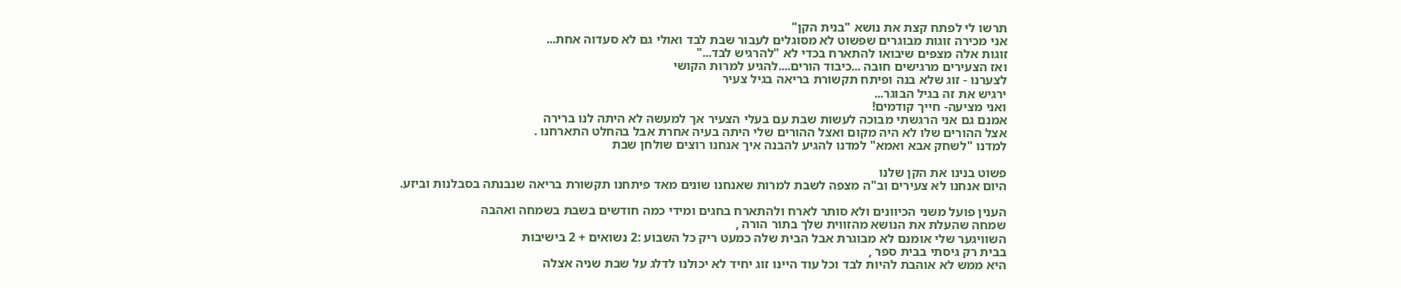תרשו לי לפתח קצת את נושא "בנית הקן"
אני מכירה זוגות מבוגרים שפשוט לא מסוגלים לעבור שבת לבד ואולי גם לא סעדוה אחת...
זוגות אלה מצפים שיבואו להתארח בכדי לא "להרגיש לבד..."
ואז הצעירים מרגישים חובה ...כיבוד הורים....להגיע למרות הקושי
לצערנו - זוג שלא בנה ופיתח תקשורת בריאה בגיל צעיר
ירגיש את זה בגיל הבוגר...
ואני מציעה- חייך קודמים!
אמנם גם אני הרגשתי מבוכה לעשות שבת עם בעלי הצעיר אך למעשה לא היתה לנו ברירה
אצל ההורים שלו לא היה מקום ואצל ההורים שלי היתה בעיה אחרת אבל בהחלט התארחנו .
למדנו "לשחק אבא ואמא" למדנו להגיע להבנה איך אנחנו רוצים שולחן שבת

פשוט בנינו את הקן שלנו
היום אנחנו לא צעירים וב"ה מצפה לשבת למרות שאנחנו שונים מאד פיתחנו תקשורת בריאה שנבנתה בסבלנות וביזע.

הענין פועל משני הכיוונים ולא סותר לארח ולהתארח בחגים ומידי כמה חודשים בשבת בשמחה ואהבה
שמחה שהעלת את הנושא מהזווית שלך בתור הורה ,
השוויגער שלי אומנם לא מבוגרת אבל הבית שלה כמעט ריק כל השבוע :2 נשואים + 2 בישיבות
בבית רק גיסתי בבית ספר ,
היא ממש לא אוהבת להיות לבד וכל עוד היינו זוג יחיד לא יכולנו לדלג על שבת שניה אצלה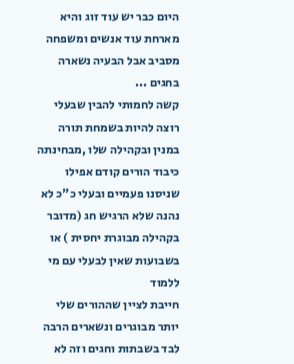היום כבר יש עוד זוג והיא מארחת עוד אנשים ומשפחה מסביב אבל הבעיה נשארה בחגים ...
קשה לחמותי להבין שבעלי רוצה להיות בשמחת תורה במנין ובקהילה שלו ,מבחינתה כיבוד הורים קודם אפילו שניסנו פעמיים ובעלי כ"כ לא נהנה שלא הרגיש חג (מדובר בקהילה מבוגרת יחסית ) או בשבועות שאין לבעלי עם מי ללמוד
חייבת לציין שההורים שלי יותר מבוגרים ונשארים הרבה לבד בשבתות וחגים וזה לא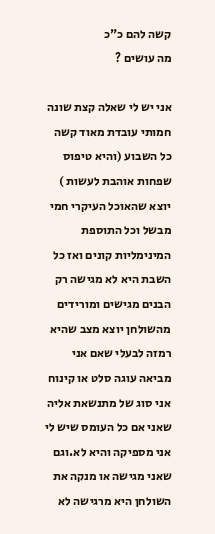קשה להם כ"כ
מה עושים ?

אני יש לי שאלה קצת שונה חמותי עובדת מאוד קשה כל השבוע (והיא טיפוס שפחות אוהבת לעשות ) יוצא שהאוכל העיקרי חמי מבשל וכל התוספת המינימליות קונים ואז כל השבת היא לא מגישה רק הבנים מגישים ומורידים מהשולחן יוצא מצב שהיא רמזה לבעלי שאם אני מביאה עוגה סלט או קינוח אני סוג של מתנשאת אליה שאני אם כל העומס שיש לי אני מספיקה והיא לא.וגם שאני מגישה או מנקה את השולחן היא מרגישה לא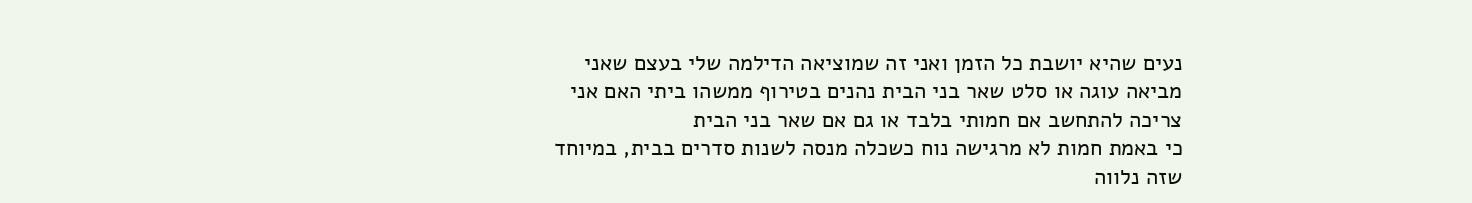נעים שהיא יושבת כל הזמן ואני זה שמוציאה הדילמה שלי בעצם שאני מביאה עוגה או סלט שאר בני הבית נהנים בטירוף ממשהו ביתי האם אני צריכה להתחשב אם חמותי בלבד או גם אם שאר בני הבית
כי באמת חמות לא מרגישה נוח כשכלה מנסה לשנות סדרים בבית, במיוחד שזה נלווה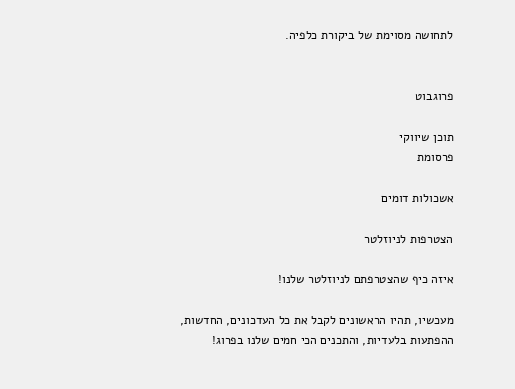לתחושה מסוימת של ביקורת כלפיה.


פרוגבוט

תוכן שיווקי
פרסומת

אשכולות דומים

הצטרפות לניוזלטר

איזה כיף שהצטרפתם לניוזלטר שלנו!

מעכשיו, תהיו הראשונים לקבל את כל העדכונים, החדשות, ההפתעות בלעדיות, והתכנים הכי חמים שלנו בפרוג!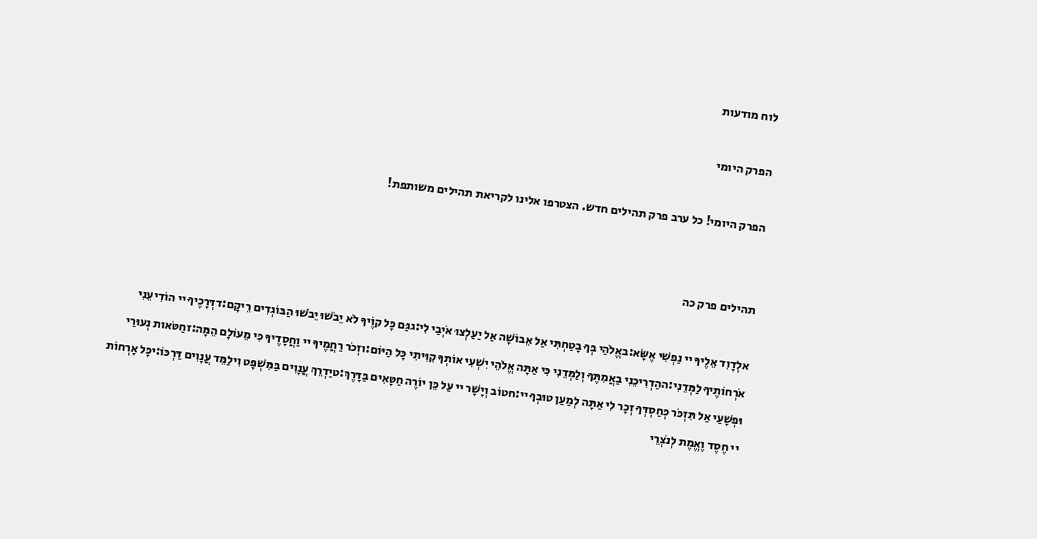לוח מודעות

הפרק היומי

הפרק היומי! כל ערב פרק תהילים חדש. הצטרפו אלינו לקריאת תהילים משותפת!


תהילים פרק כה

אלְדָוִד אֵלֶיךָ יי נַפְשִׁי אֶשָּׂא:באֱלֹהַי בְּךָ בָטַחְתִּי אַל אֵבוֹשָׁה אַל יַעַלְצוּ אֹיְבַי לִי:גגַּם כָּל קוֶֹיךָ לֹא יֵבֹשׁוּ יֵבֹשׁוּ הַבּוֹגְדִים רֵיקָם:דדְּרָכֶיךָ יי הוֹדִיעֵנִי אֹרְחוֹתֶיךָ לַמְּדֵנִי:ההַדְרִיכֵנִי בַאֲמִתֶּךָ וְלַמְּדֵנִי כִּי אַתָּה אֱלֹהֵי יִשְׁעִי אוֹתְךָ קִוִּיתִי כָּל הַיּוֹם:וזְכֹר רַחֲמֶיךָ יי וַחֲסָדֶיךָ כִּי מֵעוֹלָם הֵמָּה:זחַטֹּאות נְעוּרַי וּפְשָׁעַי אַל תִּזְכֹּר כְּחַסְדְּךָ זְכָר לִי אַתָּה לְמַעַן טוּבְךָ יי:חטוֹב וְיָשָׁר יי עַל כֵּן יוֹרֶה חַטָּאִים בַּדָּרֶךְ:טיַדְרֵךְ עֲנָוִים בַּמִּשְׁפָּט וִילַמֵּד עֲנָוִים דַּרְכּוֹ:יכָּל אָרְחוֹת יי חֶסֶד וֶאֱמֶת לְנֹצְרֵי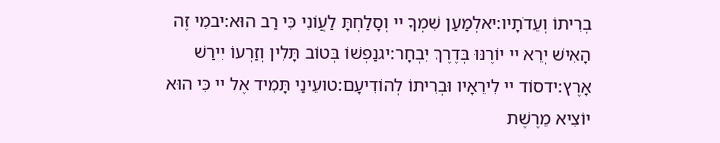בְרִיתוֹ וְעֵדֹתָיו:יאלְמַעַן שִׁמְךָ יי וְסָלַחְתָּ לַעֲוֹנִי כִּי רַב הוּא:יבמִי זֶה הָאִישׁ יְרֵא יי יוֹרֶנּוּ בְּדֶרֶךְ יִבְחָר:יגנַפְשׁוֹ בְּטוֹב תָּלִין וְזַרְעוֹ יִירַשׁ אָרֶץ:ידסוֹד יי לִירֵאָיו וּבְרִיתוֹ לְהוֹדִיעָם:טועֵינַי תָּמִיד אֶל יי כִּי הוּא יוֹצִיא מֵרֶשֶׁת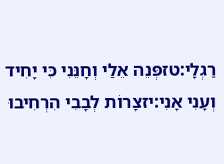רַגְלָי:טזפְּנֵה אֵלַי וְחָנֵּנִי כִּי יָחִיד וְעָנִי אָנִי:יזצָרוֹת לְבָבִי הִרְחִיבוּ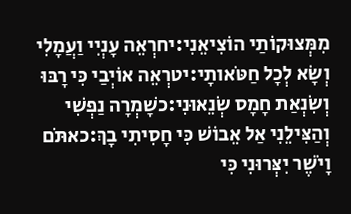מִמְּצוּקוֹתַי הוֹצִיאֵנִי:יחרְאֵה עָנְיִי וַעֲמָלִי וְשָׂא לְכָל חַטֹּאותָי:יטרְאֵה אוֹיְבַי כִּי רָבּוּ וְשִׂנְאַת חָמָס שְׂנֵאוּנִי:כשָׁמְרָה נַפְשִׁי וְהַצִּילֵנִי אַל אֵבוֹשׁ כִּי חָסִיתִי בָךְ:כאתֹּם וָיֹשֶׁר יִצְּרוּנִי כִּי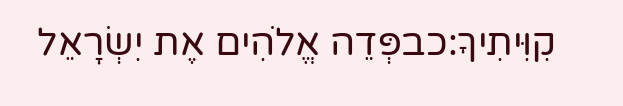קִוִּיתִיךָ:כבפְּדֵה אֱלֹהִים אֶת יִשְׂרָאֵל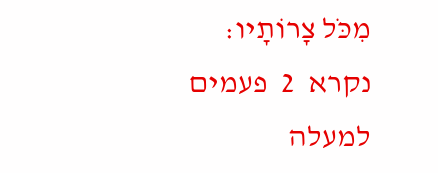מִכֹּל צָרוֹתָיו:
נקרא  2  פעמים
למעלה